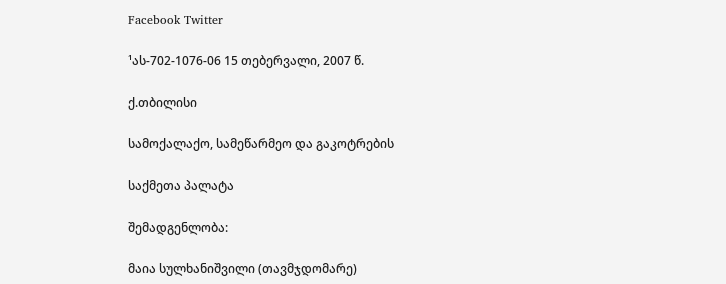Facebook Twitter

¹ას-702-1076-06 15 თებერვალი, 2007 წ.

ქ.თბილისი

სამოქალაქო, სამეწარმეო და გაკოტრების

საქმეთა პალატა

შემადგენლობა:

მაია სულხანიშვილი (თავმჯდომარე)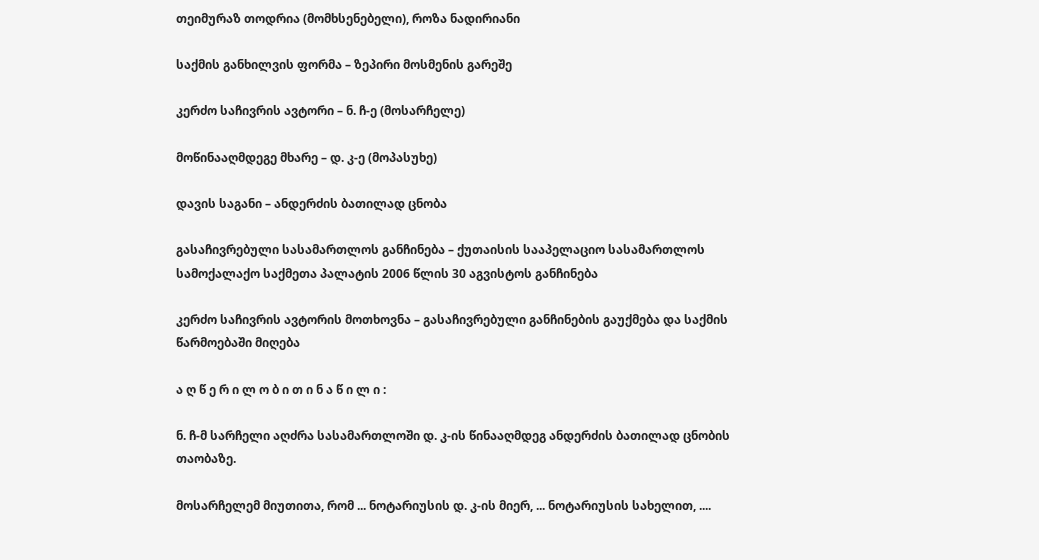თეიმურაზ თოდრია (მომხსენებელი), როზა ნადირიანი

საქმის განხილვის ფორმა – ზეპირი მოსმენის გარეშე

კერძო საჩივრის ავტორი – ნ. ჩ-ე (მოსარჩელე)

მოწინააღმდეგე მხარე – დ. კ-ე (მოპასუხე)

დავის საგანი – ანდერძის ბათილად ცნობა

გასაჩივრებული სასამართლოს განჩინება – ქუთაისის სააპელაციო სასამართლოს სამოქალაქო საქმეთა პალატის 2006 წლის 30 აგვისტოს განჩინება

კერძო საჩივრის ავტორის მოთხოვნა – გასაჩივრებული განჩინების გაუქმება და საქმის წარმოებაში მიღება

ა ღ წ ე რ ი ლ ო ბ ი თ ი ნ ა წ ი ლ ი :

ნ. ჩ-მ სარჩელი აღძრა სასამართლოში დ. კ-ის წინააღმდეგ ანდერძის ბათილად ცნობის თაობაზე.

მოსარჩელემ მიუთითა, რომ ... ნოტარიუსის დ. კ-ის მიერ, ... ნოტარიუსის სახელით, ....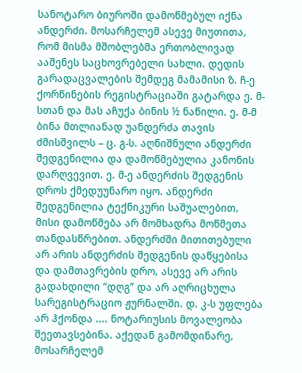სანოტარო ბიუროში დამოწმებულ იქნა ანდერძი. მოსარჩელემ ასევე მიუთითა, რომ მისმა მშობლებმა ერთობლივად ააშენეს საცხოვრებელი სახლი. დედის გარადაცვალების შემდეგ მამამისი ზ. ჩ-ე ქორწინების რეგისტრაციაში გატარდა ე. მ-სთან და მას აჩუქა ბინის ½ ნაწილი. ე. მ-მ ბინა მთლიანად უანდერძა თავის ძმისშვილს – ც. გ-ს. აღნიშნული ანდერძი შედგენილია და დამოწმებულია კანონის დარღვევით. ე. მ-ე ანდერძის შედგენის დროს ქმედუუნარო იყო. ანდერძი შედგენილია ტექნიკური საშუალებით, მისი დამოწმება არ მომხადრა მოწმეთა თანდასწრებით. ანდერძში მითითებული არ არის ანდერძის შედგენის დაწყებისა და დამთავრების დრო, ასევე არ არის გადახდილი “დღგ” და არ აღრიცხულა სარეგისტრაციო ჟურნალში. დ. კ-ს უფლება არ ჰქონდა .... ნოტარიუსის მოვალეობა შეეთავსებინა. აქედან გამომდინარე, მოსარჩელემ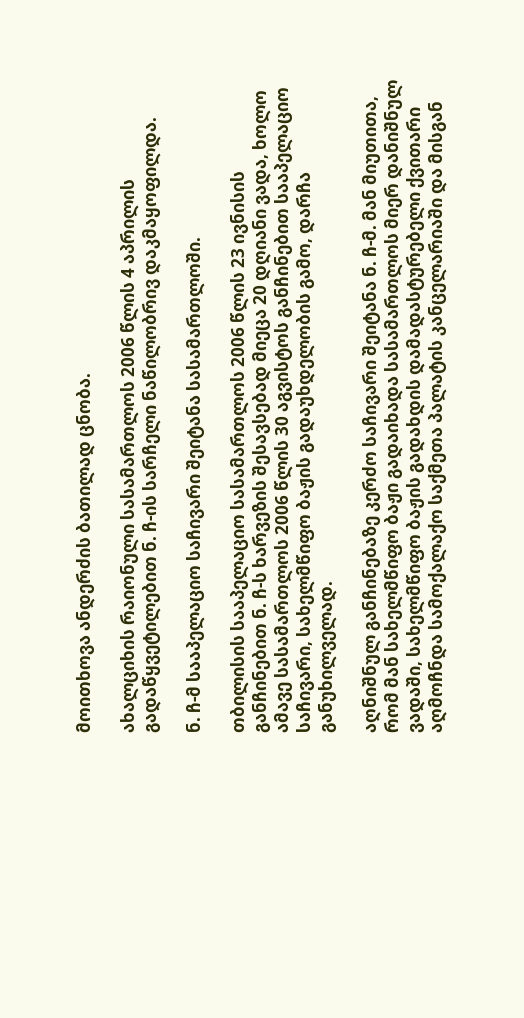მოითხოვა ანდერძის ბათილად ცნობა.

ახალციხის რაიონული სასამართლოს 2006 წლის 4 აპრილის გადაწყვეტილებით ნ. ჩ-ის სარჩელი ნაწილობრივ დაკმაყოფილდა.

ნ. ჩ-მ სააპელაციო საჩივარი შეიტანა სასამართლოში.

თბილისის სააპელაციო სასამართლოს 2006 წლის 23 ივნისის განჩინებით ნ. ჩ-ს ხარვეზის შესავსებად მიეცა 20 დღიანი ვადა, ხოლო ამავე სასამართლოს 2006 წლის 30 აგვისტოს განჩინებით სააპელაციო საჩივარი, სახელმწიფო ბაჟის გადაუხდელობის გამო, დარჩა განუხილველად.

აღნიშნულ განჩინებაზე კერძო საჩივარი შეიტანა ნ. ჩ-მ. მან მიუთითა, რომ მან სახელმწიფო ბაჟი გადაიხადა სასამართლოს მიერ დანიშნულ ვადაში, სახელმწიფო ბაჟის გადახდის დამადასტურებელი ქვითარი აღმოჩნდა სამოქალაქო საქმეთა პალატის კანცელარიაში და მისგან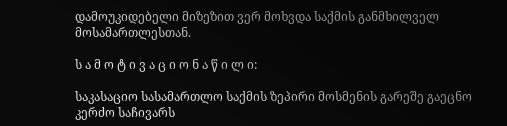დამოუკიდებელი მიზეზით ვერ მოხვდა საქმის განმხილველ მოსამართლესთან.

ს ა მ ო ტ ი ვ ა ც ი ო ნ ა წ ი ლ ი:

საკასაციო სასამართლო საქმის ზეპირი მოსმენის გარეშე გაეცნო კერძო საჩივარს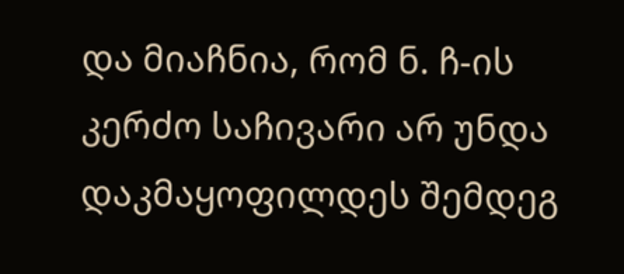და მიაჩნია, რომ ნ. ჩ-ის კერძო საჩივარი არ უნდა დაკმაყოფილდეს შემდეგ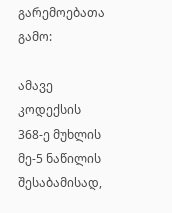გარემოებათა გამო:

ამავე კოდექსის 368-ე მუხლის მე-5 ნაწილის შესაბამისად,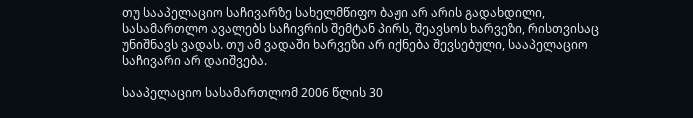თუ სააპელაციო საჩივარზე სახელმწიფო ბაჟი არ არის გადახდილი, სასამართლო ავალებს საჩივრის შემტან პირს, შეავსოს ხარვეზი, რისთვისაც უნიშნავს ვადას. თუ ამ ვადაში ხარვეზი არ იქნება შევსებული, სააპელაციო საჩივარი არ დაიშვება.

სააპელაციო სასამართლომ 2006 წლის 30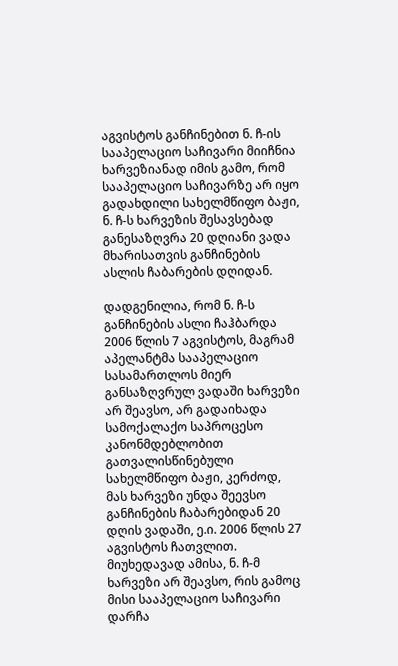აგვისტოს განჩინებით ნ. ჩ-ის სააპელაციო საჩივარი მიიჩნია ხარვეზიანად იმის გამო, რომ სააპელაციო საჩივარზე არ იყო გადახდილი სახელმწიფო ბაჟი, ნ. ჩ-ს ხარვეზის შესავსებად განესაზღვრა 20 დღიანი ვადა მხარისათვის განჩინების ასლის ჩაბარების დღიდან.

დადგენილია, რომ ნ. ჩ-ს განჩინების ასლი ჩაჰბარდა 2006 წლის 7 აგვისტოს, მაგრამ აპელანტმა სააპელაციო სასამართლოს მიერ განსაზღვრულ ვადაში ხარვეზი არ შეავსო, არ გადაიხადა სამოქალაქო საპროცესო კანონმდებლობით გათვალისწინებული სახელმწიფო ბაჟი, კერძოდ, მას ხარვეზი უნდა შეევსო განჩინების ჩაბარებიდან 20 დღის ვადაში, ე.ი. 2006 წლის 27 აგვისტოს ჩათვლით. მიუხედავად ამისა, ნ. ჩ-მ ხარვეზი არ შეავსო, რის გამოც მისი სააპელაციო საჩივარი დარჩა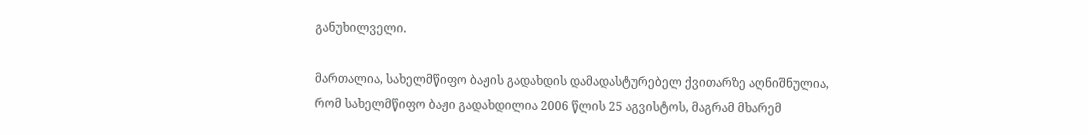განუხილველი.

მართალია, სახელმწიფო ბაჟის გადახდის დამადასტურებელ ქვითარზე აღნიშნულია, რომ სახელმწიფო ბაჟი გადახდილია 2006 წლის 25 აგვისტოს, მაგრამ მხარემ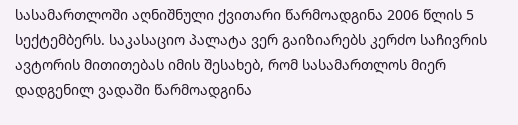სასამართლოში აღნიშნული ქვითარი წარმოადგინა 2006 წლის 5 სექტემბერს. საკასაციო პალატა ვერ გაიზიარებს კერძო საჩივრის ავტორის მითითებას იმის შესახებ, რომ სასამართლოს მიერ დადგენილ ვადაში წარმოადგინა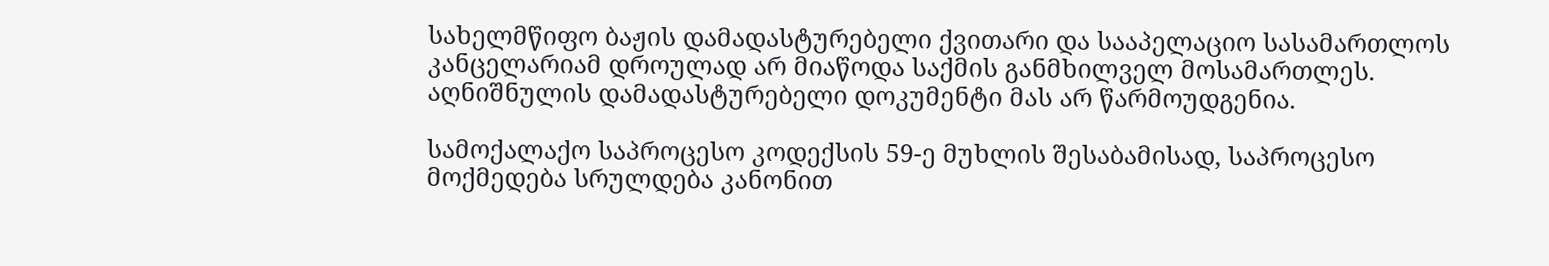სახელმწიფო ბაჟის დამადასტურებელი ქვითარი და სააპელაციო სასამართლოს კანცელარიამ დროულად არ მიაწოდა საქმის განმხილველ მოსამართლეს. აღნიშნულის დამადასტურებელი დოკუმენტი მას არ წარმოუდგენია.

სამოქალაქო საპროცესო კოდექსის 59-ე მუხლის შესაბამისად, საპროცესო მოქმედება სრულდება კანონით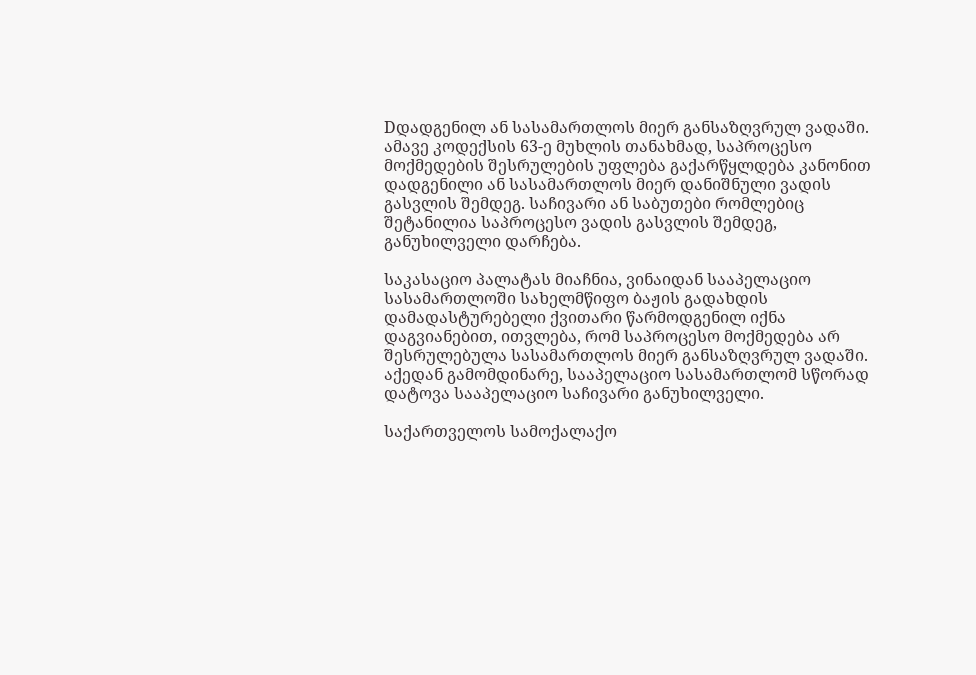Dდადგენილ ან სასამართლოს მიერ განსაზღვრულ ვადაში. ამავე კოდექსის 63-ე მუხლის თანახმად, საპროცესო მოქმედების შესრულების უფლება გაქარწყლდება კანონით დადგენილი ან სასამართლოს მიერ დანიშნული ვადის გასვლის შემდეგ. საჩივარი ან საბუთები რომლებიც შეტანილია საპროცესო ვადის გასვლის შემდეგ, განუხილველი დარჩება.

საკასაციო პალატას მიაჩნია, ვინაიდან სააპელაციო სასამართლოში სახელმწიფო ბაჟის გადახდის დამადასტურებელი ქვითარი წარმოდგენილ იქნა დაგვიანებით, ითვლება, რომ საპროცესო მოქმედება არ შესრულებულა სასამართლოს მიერ განსაზღვრულ ვადაში. აქედან გამომდინარე, სააპელაციო სასამართლომ სწორად დატოვა სააპელაციო საჩივარი განუხილველი.

საქართველოს სამოქალაქო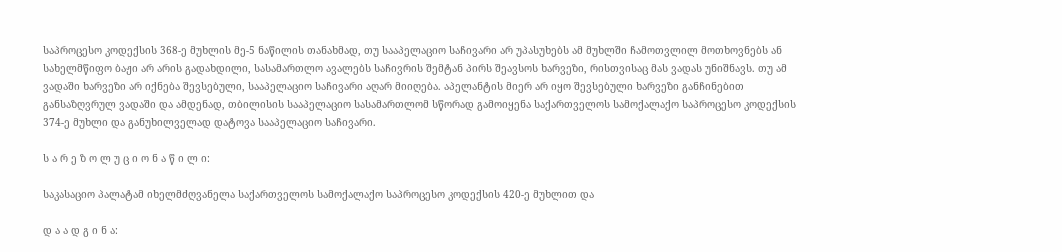საპროცესო კოდექსის 368-ე მუხლის მე-5 ნაწილის თანახმად, თუ სააპელაციო საჩივარი არ უპასუხებს ამ მუხლში ჩამოთვლილ მოთხოვნებს ან სახელმწიფო ბაჟი არ არის გადახდილი, სასამართლო ავალებს საჩივრის შემტან პირს შეავსოს ხარვეზი, რისთვისაც მას ვადას უნიშნავს. თუ ამ ვადაში ხარვეზი არ იქნება შევსებული, სააპელაციო საჩივარი აღარ მიიღება. აპელანტის მიერ არ იყო შევსებული ხარვეზი განჩინებით განსაზღვრულ ვადაში და ამდენად, თბილისის სააპელაციო სასამართლომ სწორად გამოიყენა საქართველოს სამოქალაქო საპროცესო კოდექსის 374-ე მუხლი და განუხილველად დატოვა სააპელაციო საჩივარი.

ს ა რ ე ზ ო ლ უ ც ი ო ნ ა წ ი ლ ი:

საკასაციო პალატამ იხელმძღვანელა საქართველოს სამოქალაქო საპროცესო კოდექსის 420-ე მუხლით და

დ ა ა დ გ ი ნ ა: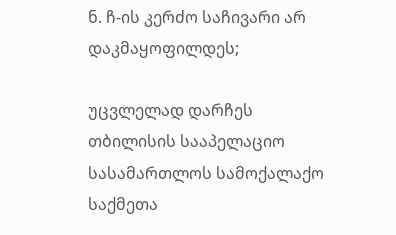ნ. ჩ-ის კერძო საჩივარი არ დაკმაყოფილდეს;

უცვლელად დარჩეს თბილისის სააპელაციო სასამართლოს სამოქალაქო საქმეთა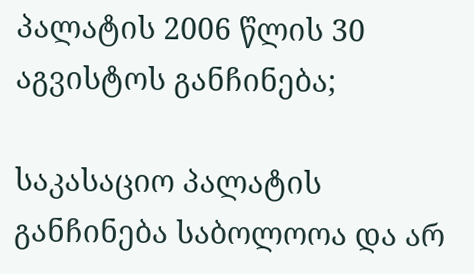პალატის 2006 წლის 30 აგვისტოს განჩინება;

საკასაციო პალატის განჩინება საბოლოოა და არ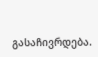გასაჩივრდება.